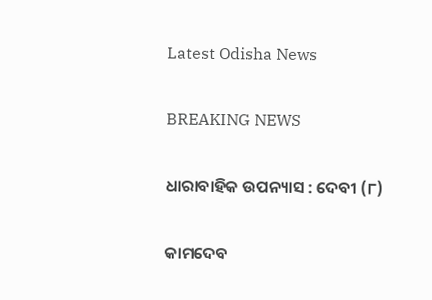Latest Odisha News

BREAKING NEWS

ଧାରାବାହିକ ଉପନ୍ୟାସ : ଦେବୀ (୮)

କାମଦେବ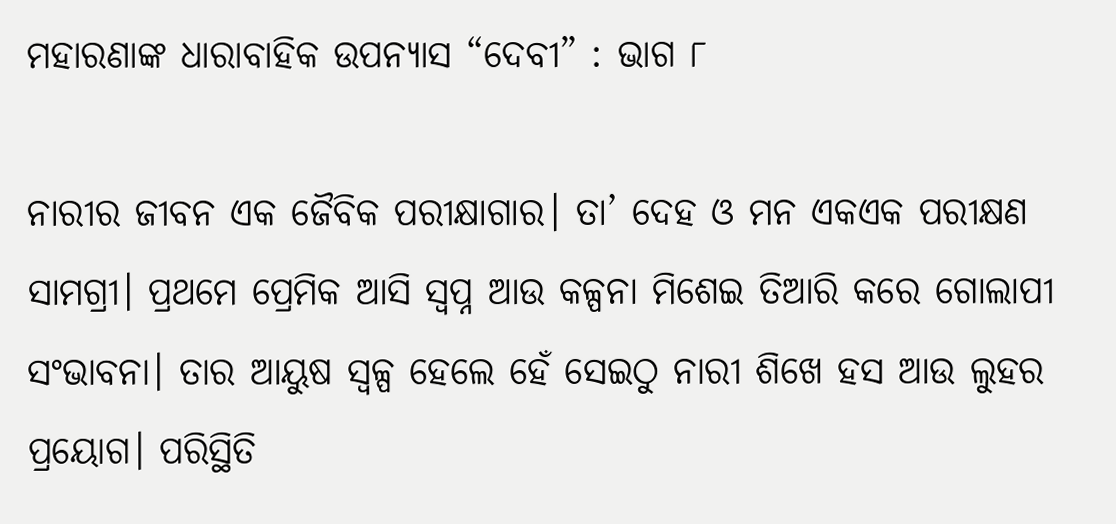ମହାରଣାଙ୍କ ଧାରାବାହିକ ଉପନ୍ୟାସ “ଦେବୀ” : ଭାଗ ୮

ନାରୀର ଜୀବନ ଏକ ଜୈବିକ ପରୀକ୍ଷାଗାର। ତା’ ଦେହ ଓ ମନ ଏକଏକ ପରୀକ୍ଷଣ ସାମଗ୍ରୀ। ପ୍ରଥମେ ପ୍ରେମିକ ଆସି ସ୍ବପ୍ନ ଆଉ କଳ୍ପନା ମିଶେଇ ତିଆରି କରେ ଗୋଲାପୀ ସଂଭାବନା। ତାର ଆୟୁଷ ସ୍ୱଳ୍ପ ହେଲେ ହେଁ ସେଇଠୁ ନାରୀ ଶିଖେ ହସ ଆଉ ଲୁହର ପ୍ରୟୋଗ। ପରିସ୍ଥିତି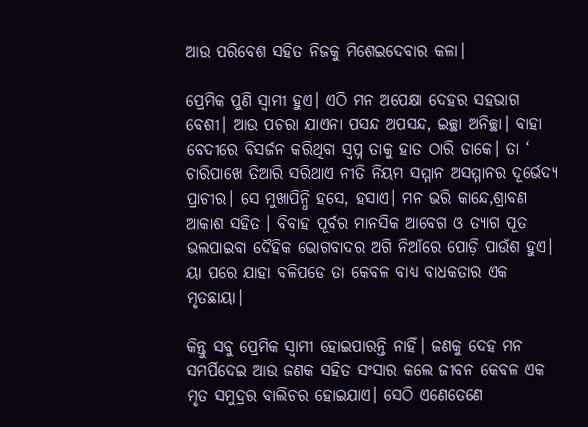ଆଉ ପରିବେଶ ସହିତ ନିଜକୁ ମିଶେଇଦେବାର କଳା।

ପ୍ରେମିକ ପୁଣି ସ୍ଵାମୀ ହୁଏ। ଏଠି ମନ ଅପେକ୍ଷା ଦେହର ସହଭାଗ ବେଶୀ। ଆଉ ପଚରା ଯାଏନା ପସନ୍ଦ ଅପସନ୍ଦ, ଇଚ୍ଛା ଅନିଚ୍ଛା। ବାହା ବେଦୀରେ ବିସର୍ଜନ କରିଥିବା ସ୍ବପ୍ନ ତାକୁ ହାତ ଠାରି ଡାକେ। ତା ‘ ଚାରିପାଖେ ତିଆରି ସରିଥାଏ ନୀତି ନିୟମ ସମ୍ମାନ ଅସମ୍ମାନର ଦୂର୍ଭେଦ୍ୟ ପ୍ରାଚୀର। ସେ ମୁଖାପିନ୍ଧି ହସେ, ହସାଏ। ମନ ଭରି କାନ୍ଦେ,ଶ୍ରାବଣ ଆକାଶ ସହିତ । ବିବାହ ପୂର୍ବର ମାନସିକ ଆବେଗ ଓ ତ୍ୟାଗ ପୂତ ଭଲପାଇବା ଦୈହିକ ଭୋଗବାଦର ଅଗି ନିଆଁରେ ପୋଡ଼ି ପାଉଁଶ ହୁଏ। ୟା ପରେ ଯାହା ବଳିପଡେ ତା କେବଳ ବାଧ୍ୟ ବାଧକତାର ଏକ ମୃତଛାୟା।

କିନ୍ତୁ ସବୁ ପ୍ରେମିକ ସ୍ଵାମୀ ହୋଇପାରନ୍ତି ନାହିଁ। ଜଣକୁ ଦେହ ମନ ସମର୍ପିଦେଇ ଆଉ ଜଣକ ସହିତ ସଂସାର କଲେ ଜୀବନ କେବଳ ଏକ ମୃତ ସମୁଦ୍ରର ବାଲିଚର ହୋଇଯାଏ। ସେଠି ଏଣେତେଣେ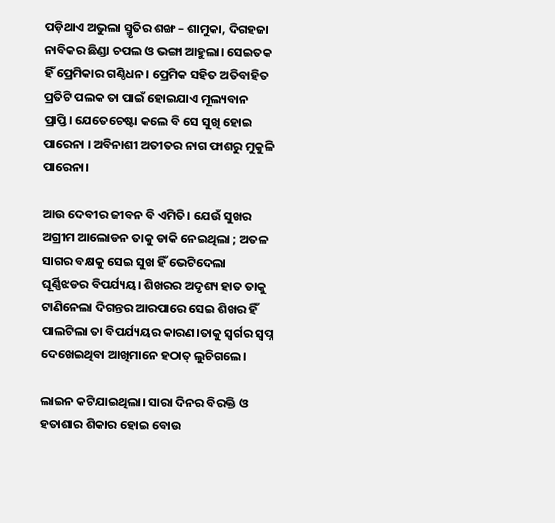ପଡ଼ିଥାଏ ଅଭୁଲା ସ୍ମୃତିର ଶଙ୍ଖ – ଶାମୁକା, ଦିଗହଜା ନାବିକର ଛିଣ୍ଡା ଚପଲ ଓ ଭଙ୍ଗା ଆହୁଲା। ସେଇତକ ହିଁ ପ୍ରେମିକାର ଗଣ୍ଠିଧନ। ପ୍ରେମିକ ସହିତ ଅତିବାହିତ ପ୍ରତିଟି ପଲକ ତା ପାଇଁ ହୋଇଯାଏ ମୂଲ୍ୟବାନ ପ୍ରାପ୍ତି। ଯେତେଚେଷ୍ଟା କଲେ ବି ସେ ସୁଖି ହୋଇ ପାରେନା । ଅବିନାଶୀ ଅତୀତର ନାଗ ଫାଶରୁ ମୁକୁଳି ପାରେନା।

ଆଉ ଦେବୀର ଜୀବନ ବି ଏମିତି। ଯେଉଁ ସୁଖର ଅଗ୍ରୀମ ଆଲୋଡନ ତାକୁ ଡାକି ନେଇଥିଲା ; ଅତଳ ସାଗର ବକ୍ଷକୁ ସେଇ ସୁଖ ହିଁ ଭେଟିଦେଲା ଘୂର୍ଣ୍ଣିଝଡର ବିପର୍ଯ୍ୟୟ। ଶିଖରର ଅଦୃଶ୍ୟ ହାତ ତାକୁ ଟାଣିନେଲା ଦିଗନ୍ତର ଆରପାରେ ସେଇ ଶିଖର ହିଁ ପାଲଟିଲା ତା ବିପର୍ଯ୍ୟୟର କାରଣ।ତାକୁ ସ୍ୱର୍ଗର ସ୍ଵପ୍ନ ଦେଖେଇଥିବା ଆଖିମାନେ ହଠାତ୍ ଲୁଚିଗଲେ।

ଲାଇନ କଟିଯାଇଥିଲା। ସାରା ଦିନର ବିରକ୍ତି ଓ ହତାଶାର ଶିକାର ହୋଇ ବୋଉ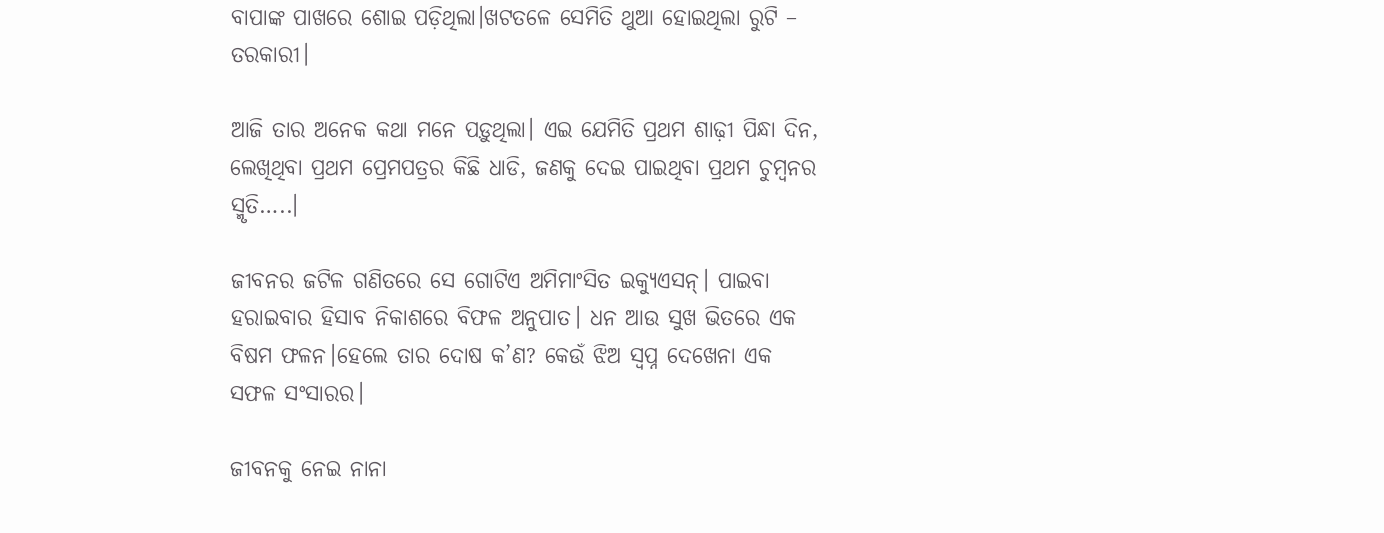ବାପାଙ୍କ ପାଖରେ ଶୋଇ ପଡ଼ିଥିଲା।ଖଟତଳେ ସେମିତି ଥୁଆ ହୋଇଥିଲା ରୁଟି – ତରକାରୀ।

ଆଜି ତାର ଅନେକ କଥା ମନେ ପଡ଼ୁଥିଲା। ଏଇ ଯେମିତି ପ୍ରଥମ ଶାଢ଼ୀ ପିନ୍ଧା ଦିନ, ଲେଖିଥିବା ପ୍ରଥମ ପ୍ରେମପତ୍ରର କିଛି ଧାଡି, ଜଣକୁ ଦେଇ ପାଇଥିବା ପ୍ରଥମ ଚୁମ୍ବନର ସ୍ମୃତି…..।

ଜୀବନର ଜଟିଳ ଗଣିତରେ ସେ ଗୋଟିଏ ଅମିମାଂସିତ ଇକ୍ୟୁଏସନ୍। ପାଇବା ହରାଇବାର ହିସାବ ନିକାଶରେ ବିଫଳ ଅନୁପାତ। ଧନ ଆଉ ସୁଖ ଭିତରେ ଏକ ବିଷମ ଫଳନ।ହେଲେ ତାର ଦୋଷ କ’ଣ? କେଉଁ ଝିଅ ସ୍ବପ୍ନ ଦେଖେନା ଏକ ସଫଳ ସଂସାରର।

ଜୀବନକୁ ନେଇ ନାନା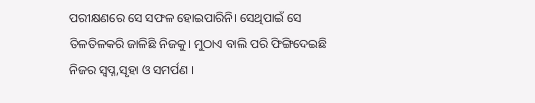ପରୀକ୍ଷଣରେ ସେ ସଫଳ ହୋଇପାରିନି। ସେଥିପାଇଁ ସେ ତିଳତିଳକରି ଜାଳିଛି ନିଜକୁ। ମୁଠାଏ ବାଲି ପରି ଫିଙ୍ଗିଦେଇଛି ନିଜର ସ୍ବପ୍ନ,ସୃହା ଓ ସମର୍ପଣ ।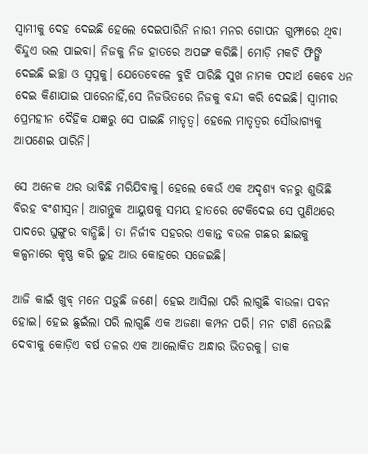ସ୍ୱାମୀକୁ ଦେହ ଦେଇଛି ହେଲେ ଦେଇପାରିନି ନାରୀ ମନର ଗୋପନ ଗୁମ୍ଫାରେ ଥିବା ବିନ୍ଦୁଏ ଭଲ ପାଇବା। ନିଜକୁ ନିଜ ହାତରେ ଅପଙ୍ଗ କରିଛି। ମୋଡ଼ି ମକଚି ଫିଙ୍ଗି ଦେଇଛି ଇଚ୍ଛା ଓ ସ୍ବପ୍ନକୁ। ଯେତେବେଳେ ବୁଝି ପାରିଛି ସୁଖ ନାମକ ପଦାର୍ଥ କେବେ ଧନ ଦେଇ କିଣାଯାଇ ପାରେନାହିଁ,ସେ ନିଜଭିତରେ ନିଜକୁ ବନ୍ଦୀ କରି ଦେଇଛି। ସ୍ୱାମୀର ପ୍ରେମହୀନ ଦୈହିକ ଯଜ୍ଞରୁ ସେ ପାଇଛି ମାତୃତ୍ଵ। ହେଲେ ମାତୃତ୍ୱର ସୌଭାଗ୍ୟକୁ ଆପଣେଇ ପାରିନି।

ସେ ଅନେକ ଥର ଭାବିଛି ମରିଯିବାକୁ। ହେଲେ କେଉଁ ଏକ ଅଦୃଶ୍ୟ ବନରୁ ଶୁଭିଛି ବିରହ ବଂଶୀସ୍ଵନ। ଆଗନ୍ତୁକ ଆୟୁଷକୁ ସମୟ ହାତରେ ଟେକିଦେଇ ସେ ପୁଣିଥରେ ପାଦରେ ଘୁଙ୍ଗୁର ବାନ୍ଧିଛି। ତା ନିର୍ଜୀବ ସହରର ଏକାନ୍ତ ବଉଳ ଗଛର ଛାଇକୁ କଳ୍ପନାରେ କୃଷ୍ଣ କରି ଲୁହ ଆଉ କୋହରେ ସଜେଇଛି।

ଆଜି କାଇଁ ଖୁବ୍ ମନେ ପଡ଼ୁଛି ଜଣେ। ହେଇ ଆସିଲା ପରି ଲାଗୁଛି ବାଉଳା ପବନ ହୋଇ। ହେଇ ଛୁଇଁଲା ପରି ଲାଗୁଛି ଏକ ଅଜଣା କମ୍ପନ ପରି। ମନ ଟାଣି ନେଉଛି ଦେବୀକୁ କୋଡ଼ିଏ ବର୍ଷ ତଳର ଏକ ଆଲୋକିତ ଅନ୍ଧାର ଭିତରକୁ। ଡାକ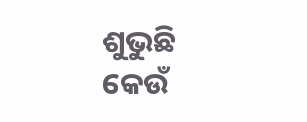ଶୁଭୁଛି କେଉଁ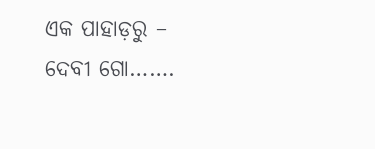ଏକ ପାହାଡ଼ରୁ – ଦେବୀ ଗୋ…….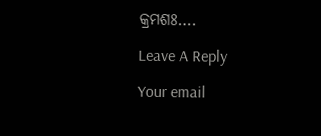କ୍ରମଶଃ….

Leave A Reply

Your email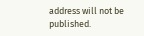address will not be published.